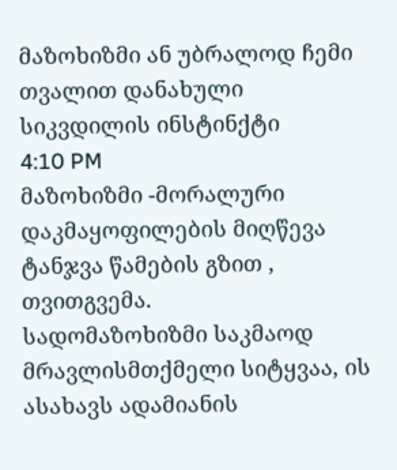მაზოხიზმი ან უბრალოდ ჩემი თვალით დანახული სიკვდილის ინსტინქტი
4:10 PM
მაზოხიზმი -მორალური დაკმაყოფილების მიღწევა ტანჯვა წამების გზით , თვითგვემა.
სადომაზოხიზმი საკმაოდ მრავლისმთქმელი სიტყვაა, ის ასახავს ადამიანის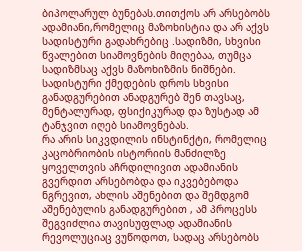ბიპოლარულ ბუნებას.თითქოს არ არსებობს ადამიანი,რომელიც მაზოხისტია და არ აქვს სადისტური გადახრებიც .სადიზმი, სხვისი წვალებით სიამოვნების მიღებაა, თუმცა სადიზმსაც აქვს მაზოხიზმის ნიშნები. სადისტური ქმედების დროს სხვისი განადგურებით ანადგურებ შენ თავსაც, მენტალურად, ფსიქიკურად და ზუსტად ამ ტანჯვით იღებ სიამოვნებას.
რა არის სიკვდილის ინსტინქტი, რომელიც კაცობრიობის ისტორიის მანძილზე ყოველთვის აჩრდილივით ადამიანის გვერდით არსებობდა და იკვებებოდა ნგრევით, ახლის აშენებით და შემდგომ აშენებულის განადგურებით , ამ პროცესს შეგვიძლია თავისუფლად ადამიანის რევოლუციაც ვუწოდოთ, სადაც არსებობს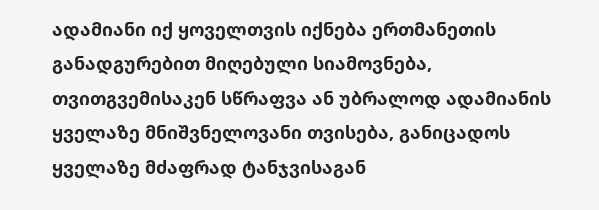ადამიანი იქ ყოველთვის იქნება ერთმანეთის განადგურებით მიღებული სიამოვნება, თვითგვემისაკენ სწრაფვა ან უბრალოდ ადამიანის ყველაზე მნიშვნელოვანი თვისება, განიცადოს ყველაზე მძაფრად ტანჯვისაგან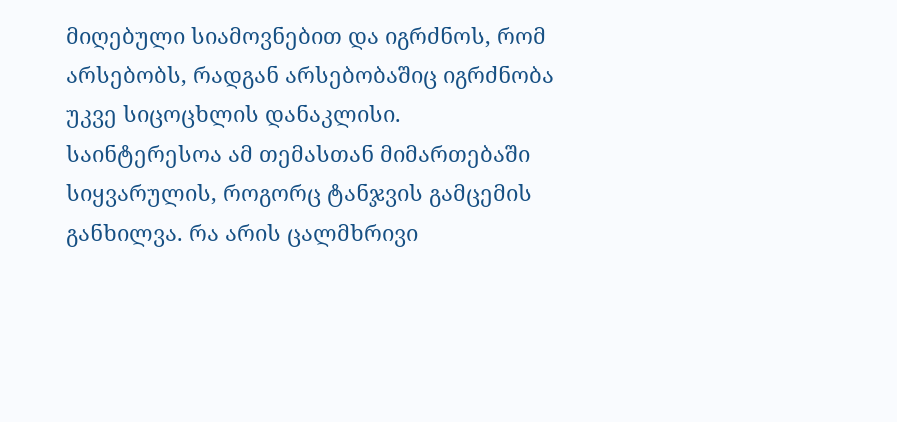მიღებული სიამოვნებით და იგრძნოს, რომ არსებობს, რადგან არსებობაშიც იგრძნობა უკვე სიცოცხლის დანაკლისი.
საინტერესოა ამ თემასთან მიმართებაში სიყვარულის, როგორც ტანჯვის გამცემის განხილვა. რა არის ცალმხრივი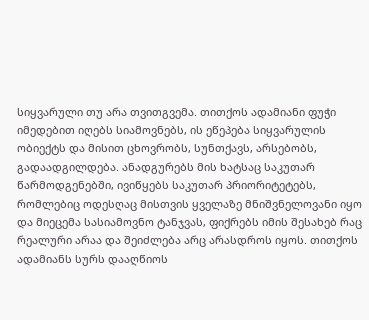სიყვარული თუ არა თვითგვემა. თითქოს ადამიანი ფუჭი იმედებით იღებს სიამოვნებს, ის ეწეპება სიყვარულის ობიექტს და მისით ცხოვრობს, სუნთქავს, არსებობს, გადაადგილდება. ანადგურებს მის ხატსაც საკუთარ წარმოდგენებში, ივიწყებს საკუთარ პრიორიტეტებს, რომლებიც ოდესღაც მისთვის ყველაზე მნიშვნელოვანი იყო და მიეცემა სასიამოვნო ტანჯვას, ფიქრებს იმის შესახებ რაც რეალური არაა და შეიძლება არც არასდროს იყოს. თითქოს ადამიანს სურს დააღწიოს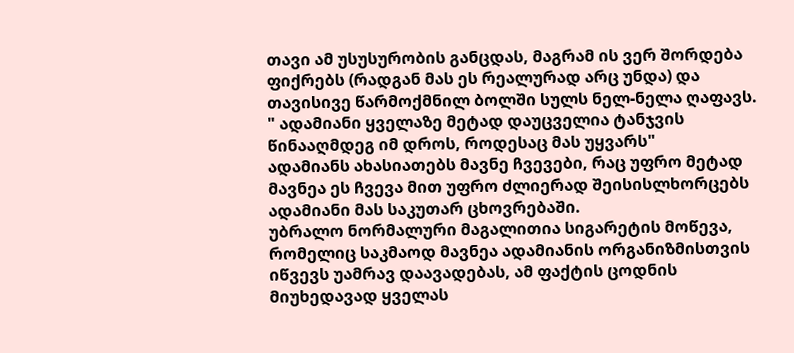თავი ამ უსუსურობის განცდას, მაგრამ ის ვერ შორდება ფიქრებს (რადგან მას ეს რეალურად არც უნდა) და თავისივე წარმოქმნილ ბოლში სულს ნელ-ნელა ღაფავს.
" ადამიანი ყველაზე მეტად დაუცველია ტანჯვის წინააღმდეგ იმ დროს, როდესაც მას უყვარს"
ადამიანს ახასიათებს მავნე ჩვევები, რაც უფრო მეტად მავნეა ეს ჩვევა მით უფრო ძლიერად შეისისლხორცებს ადამიანი მას საკუთარ ცხოვრებაში.
უბრალო ნორმალური მაგალითია სიგარეტის მოწევა, რომელიც საკმაოდ მავნეა ადამიანის ორგანიზმისთვის იწვევს უამრავ დაავადებას, ამ ფაქტის ცოდნის მიუხედავად ყველას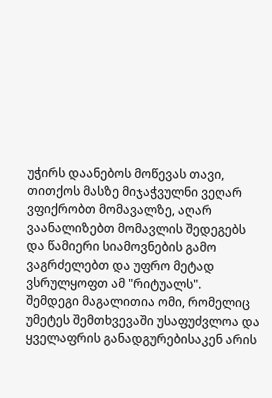უჭირს დაანებოს მოწევას თავი, თითქოს მასზე მიჯაჭვულნი ვეღარ ვფიქრობთ მომავალზე, აღარ ვაანალიზებთ მომავლის შედეგებს და წამიერი სიამოვნების გამო ვაგრძელებთ და უფრო მეტად ვსრულყოფთ ამ "რიტუალს".
შემდეგი მაგალითია ომი, რომელიც უმეტეს შემთხვევაში უსაფუძვლოა და ყველაფრის განადგურებისაკენ არის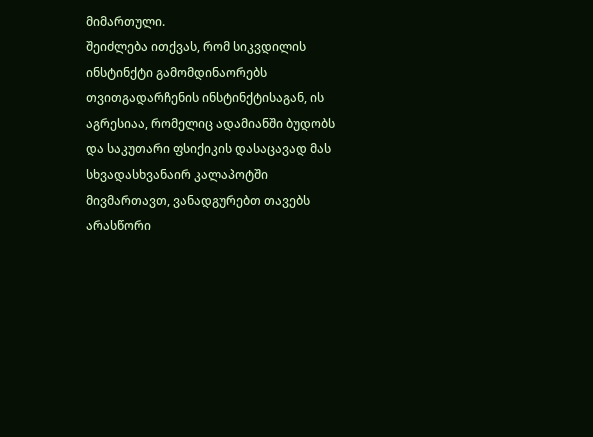მიმართული.
შეიძლება ითქვას, რომ სიკვდილის ინსტინქტი გამომდინაორებს თვითგადარჩენის ინსტინქტისაგან, ის აგრესიაა, რომელიც ადამიანში ბუდობს და საკუთარი ფსიქიკის დასაცავად მას სხვადასხვანაირ კალაპოტში მივმართავთ, ვანადგურებთ თავებს არასწორი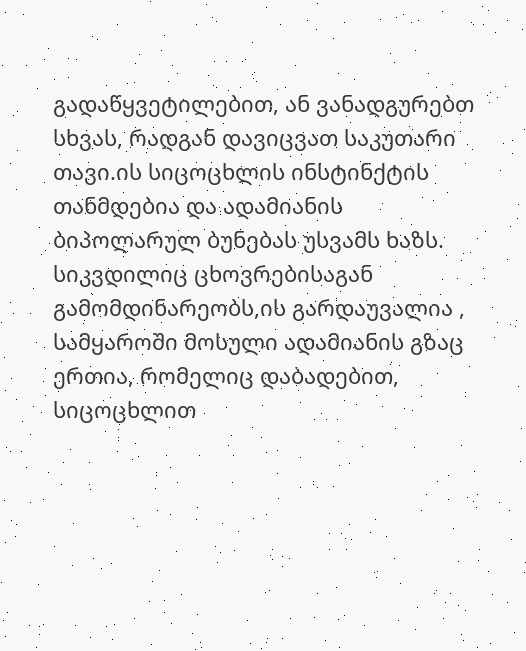გადაწყვეტილებით, ან ვანადგურებთ სხვას, რადგან დავიცვათ საკუთარი თავი.ის სიცოცხლის ინსტინქტის თანმდებია და ადამიანის ბიპოლარულ ბუნებას უსვამს ხაზს.
სიკვდილიც ცხოვრებისაგან გამომდინარეობს,ის გარდაუვალია , სამყაროში მოსული ადამიანის გზაც ერთია, რომელიც დაბადებით, სიცოცხლით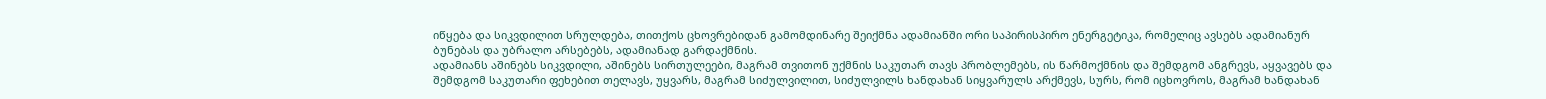იწყება და სიკვდილით სრულდება, თითქოს ცხოვრებიდან გამომდინარე შეიქმნა ადამიანში ორი საპირისპირო ენერგეტიკა, რომელიც ავსებს ადამიანურ ბუნებას და უბრალო არსებებს, ადამიანად გარდაქმნის.
ადამიანს აშინებს სიკვდილი, აშინებს სირთულეები, მაგრამ თვითონ უქმნის საკუთარ თავს პრობლემებს, ის წარმოქმნის და შემდგომ ანგრევს, აყვავებს და შემდგომ საკუთარი ფეხებით თელავს, უყვარს, მაგრამ სიძულვილით, სიძულვილს ხანდახან სიყვარულს არქმევს, სურს, რომ იცხოვროს, მაგრამ ხანდახან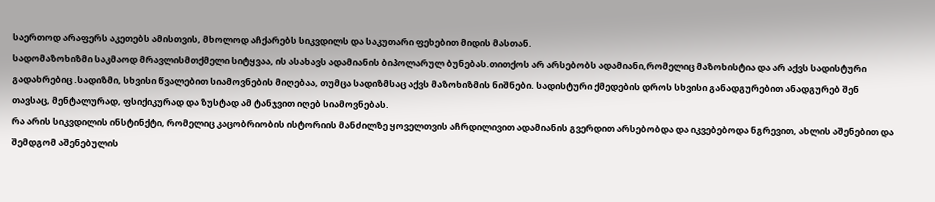საერთოდ არაფერს აკეთებს ამისთვის, მხოლოდ აჩქარებს სიკვდილს და საკუთარი ფეხებით მიდის მასთან.
სადომაზოხიზმი საკმაოდ მრავლისმთქმელი სიტყვაა, ის ასახავს ადამიანის ბიპოლარულ ბუნებას.თითქოს არ არსებობს ადამიანი,რომელიც მაზოხისტია და არ აქვს სადისტური გადახრებიც .სადიზმი, სხვისი წვალებით სიამოვნების მიღებაა, თუმცა სადიზმსაც აქვს მაზოხიზმის ნიშნები. სადისტური ქმედების დროს სხვისი განადგურებით ანადგურებ შენ თავსაც, მენტალურად, ფსიქიკურად და ზუსტად ამ ტანჯვით იღებ სიამოვნებას.
რა არის სიკვდილის ინსტინქტი, რომელიც კაცობრიობის ისტორიის მანძილზე ყოველთვის აჩრდილივით ადამიანის გვერდით არსებობდა და იკვებებოდა ნგრევით, ახლის აშენებით და შემდგომ აშენებულის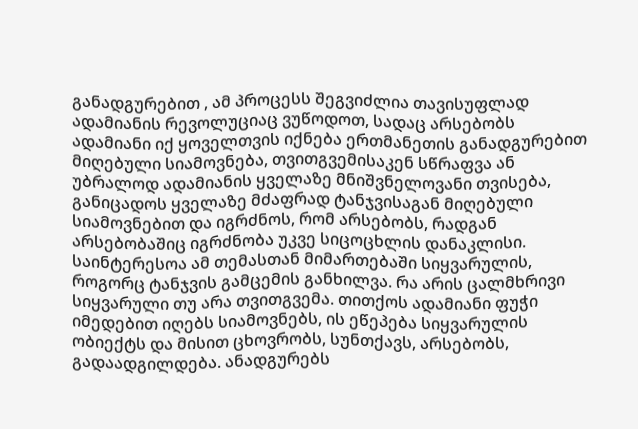განადგურებით , ამ პროცესს შეგვიძლია თავისუფლად ადამიანის რევოლუციაც ვუწოდოთ, სადაც არსებობს ადამიანი იქ ყოველთვის იქნება ერთმანეთის განადგურებით მიღებული სიამოვნება, თვითგვემისაკენ სწრაფვა ან უბრალოდ ადამიანის ყველაზე მნიშვნელოვანი თვისება, განიცადოს ყველაზე მძაფრად ტანჯვისაგან მიღებული სიამოვნებით და იგრძნოს, რომ არსებობს, რადგან არსებობაშიც იგრძნობა უკვე სიცოცხლის დანაკლისი.
საინტერესოა ამ თემასთან მიმართებაში სიყვარულის, როგორც ტანჯვის გამცემის განხილვა. რა არის ცალმხრივი სიყვარული თუ არა თვითგვემა. თითქოს ადამიანი ფუჭი იმედებით იღებს სიამოვნებს, ის ეწეპება სიყვარულის ობიექტს და მისით ცხოვრობს, სუნთქავს, არსებობს, გადაადგილდება. ანადგურებს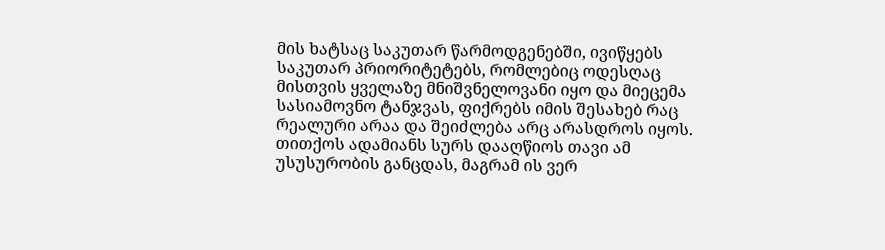მის ხატსაც საკუთარ წარმოდგენებში, ივიწყებს საკუთარ პრიორიტეტებს, რომლებიც ოდესღაც მისთვის ყველაზე მნიშვნელოვანი იყო და მიეცემა სასიამოვნო ტანჯვას, ფიქრებს იმის შესახებ რაც რეალური არაა და შეიძლება არც არასდროს იყოს. თითქოს ადამიანს სურს დააღწიოს თავი ამ უსუსურობის განცდას, მაგრამ ის ვერ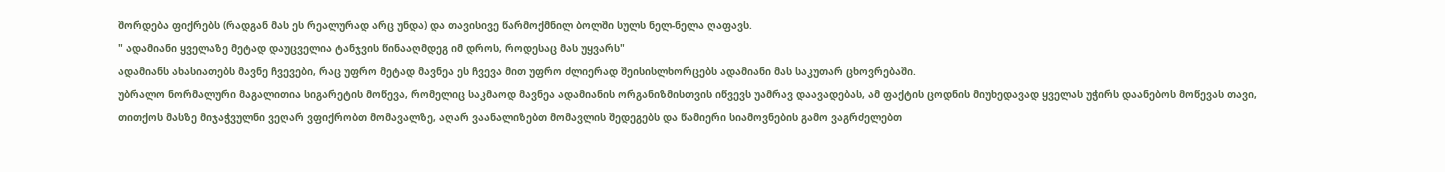შორდება ფიქრებს (რადგან მას ეს რეალურად არც უნდა) და თავისივე წარმოქმნილ ბოლში სულს ნელ-ნელა ღაფავს.
" ადამიანი ყველაზე მეტად დაუცველია ტანჯვის წინააღმდეგ იმ დროს, როდესაც მას უყვარს"
ადამიანს ახასიათებს მავნე ჩვევები, რაც უფრო მეტად მავნეა ეს ჩვევა მით უფრო ძლიერად შეისისლხორცებს ადამიანი მას საკუთარ ცხოვრებაში.
უბრალო ნორმალური მაგალითია სიგარეტის მოწევა, რომელიც საკმაოდ მავნეა ადამიანის ორგანიზმისთვის იწვევს უამრავ დაავადებას, ამ ფაქტის ცოდნის მიუხედავად ყველას უჭირს დაანებოს მოწევას თავი, თითქოს მასზე მიჯაჭვულნი ვეღარ ვფიქრობთ მომავალზე, აღარ ვაანალიზებთ მომავლის შედეგებს და წამიერი სიამოვნების გამო ვაგრძელებთ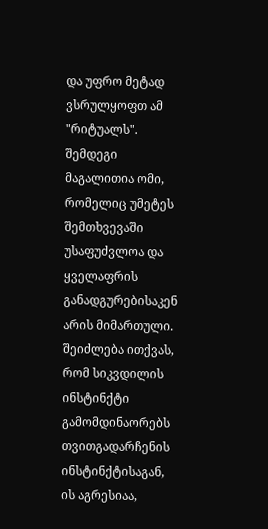და უფრო მეტად ვსრულყოფთ ამ "რიტუალს".
შემდეგი მაგალითია ომი, რომელიც უმეტეს შემთხვევაში უსაფუძვლოა და ყველაფრის განადგურებისაკენ არის მიმართული.
შეიძლება ითქვას, რომ სიკვდილის ინსტინქტი გამომდინაორებს თვითგადარჩენის ინსტინქტისაგან, ის აგრესიაა,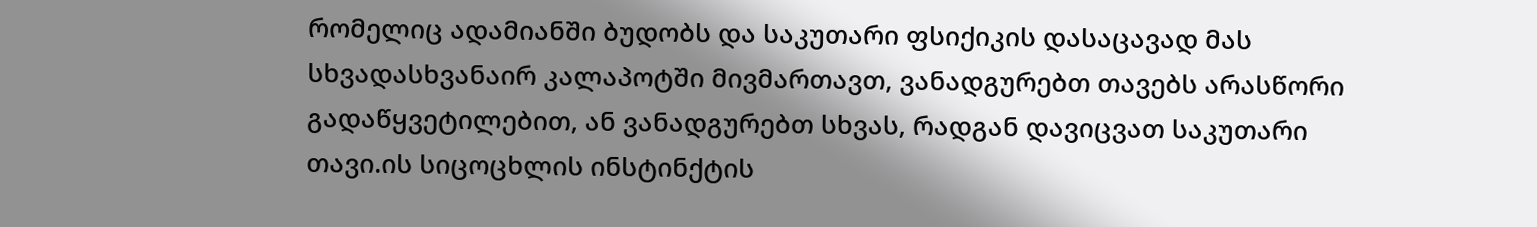რომელიც ადამიანში ბუდობს და საკუთარი ფსიქიკის დასაცავად მას სხვადასხვანაირ კალაპოტში მივმართავთ, ვანადგურებთ თავებს არასწორი გადაწყვეტილებით, ან ვანადგურებთ სხვას, რადგან დავიცვათ საკუთარი თავი.ის სიცოცხლის ინსტინქტის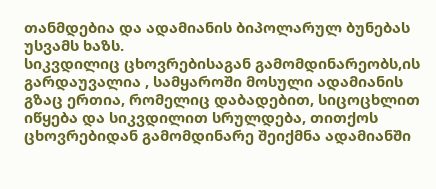თანმდებია და ადამიანის ბიპოლარულ ბუნებას უსვამს ხაზს.
სიკვდილიც ცხოვრებისაგან გამომდინარეობს,ის გარდაუვალია , სამყაროში მოსული ადამიანის გზაც ერთია, რომელიც დაბადებით, სიცოცხლით იწყება და სიკვდილით სრულდება, თითქოს ცხოვრებიდან გამომდინარე შეიქმნა ადამიანში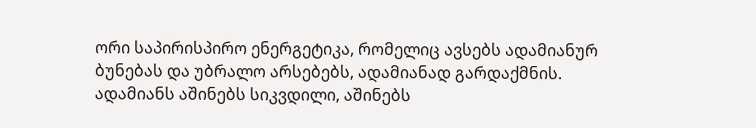ორი საპირისპირო ენერგეტიკა, რომელიც ავსებს ადამიანურ ბუნებას და უბრალო არსებებს, ადამიანად გარდაქმნის.
ადამიანს აშინებს სიკვდილი, აშინებს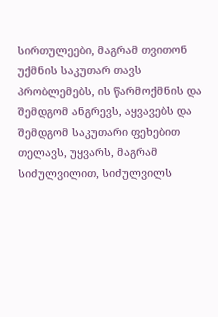სირთულეები, მაგრამ თვითონ უქმნის საკუთარ თავს პრობლემებს, ის წარმოქმნის და შემდგომ ანგრევს, აყვავებს და შემდგომ საკუთარი ფეხებით თელავს, უყვარს, მაგრამ სიძულვილით, სიძულვილს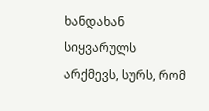ხანდახან სიყვარულს არქმევს, სურს, რომ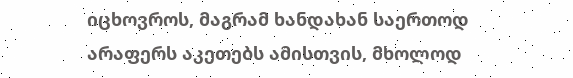იცხოვროს, მაგრამ ხანდახან საერთოდ არაფერს აკეთებს ამისთვის, მხოლოდ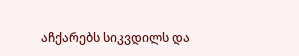აჩქარებს სიკვდილს და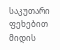საკუთარი ფეხებით მიდის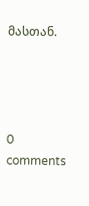მასთან.




0 comments